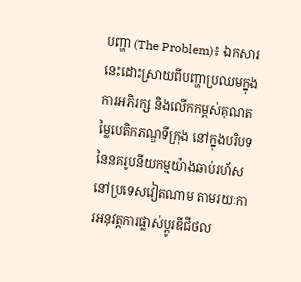បញ្ហា (The Problem)៖ ឯកសារនេះដោះស្រាយពីបញ្ហាប្រឈមក្នុងការអភិរក្ស និងលើកកម្ពស់គុណតម្លៃបេតិកភណ្ឌទីក្រុង នៅក្នុងបរិបទនៃនគរូបនីយកម្មយ៉ាងឆាប់រហ័សនៅប្រទេសវៀតណាម តាមរយៈការអនុវត្តការផ្លាស់ប្តូរឌីជីថល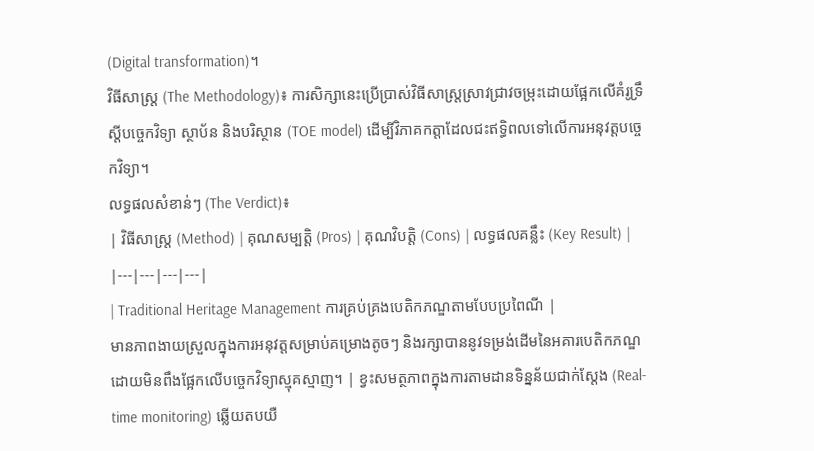(Digital transformation)។
វិធីសាស្ត្រ (The Methodology)៖ ការសិក្សានេះប្រើប្រាស់វិធីសាស្ត្រស្រាវជ្រាវចម្រុះដោយផ្អែកលើគំរូទ្រឹស្តីបច្ចេកវិទ្យា ស្ថាប័ន និងបរិស្ថាន (TOE model) ដើម្បីវិភាគកត្តាដែលជះឥទ្ធិពលទៅលើការអនុវត្តបច្ចេកវិទ្យា។
លទ្ធផលសំខាន់ៗ (The Verdict)៖
| វិធីសាស្ត្រ (Method) | គុណសម្បត្តិ (Pros) | គុណវិបត្តិ (Cons) | លទ្ធផលគន្លឹះ (Key Result) |
|---|---|---|---|
| Traditional Heritage Management ការគ្រប់គ្រងបេតិកភណ្ឌតាមបែបប្រពៃណី |
មានភាពងាយស្រួលក្នុងការអនុវត្តសម្រាប់គម្រោងតូចៗ និងរក្សាបាននូវទម្រង់ដើមនៃអគារបេតិកភណ្ឌដោយមិនពឹងផ្អែកលើបច្ចេកវិទ្យាស្មុគស្មាញ។ | ខ្វះសមត្ថភាពក្នុងការតាមដានទិន្នន័យជាក់ស្តែង (Real-time monitoring) ឆ្លើយតបយឺ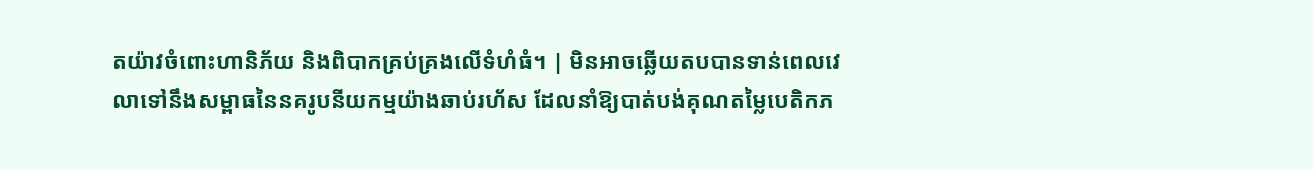តយ៉ាវចំពោះហានិភ័យ និងពិបាកគ្រប់គ្រងលើទំហំធំ។ | មិនអាចឆ្លើយតបបានទាន់ពេលវេលាទៅនឹងសម្ពាធនៃនគរូបនីយកម្មយ៉ាងឆាប់រហ័ស ដែលនាំឱ្យបាត់បង់គុណតម្លៃបេតិកភ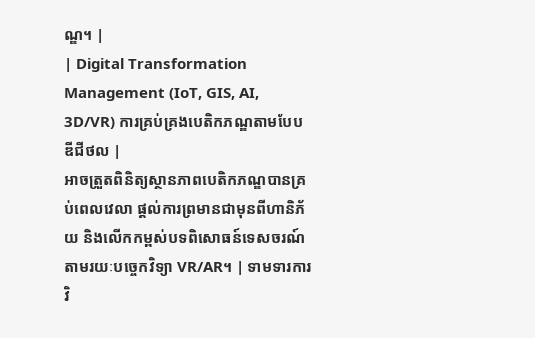ណ្ឌ។ |
| Digital Transformation Management (IoT, GIS, AI, 3D/VR) ការគ្រប់គ្រងបេតិកភណ្ឌតាមបែបឌីជីថល |
អាចត្រួតពិនិត្យស្ថានភាពបេតិកភណ្ឌបានគ្រប់ពេលវេលា ផ្តល់ការព្រមានជាមុនពីហានិភ័យ និងលើកកម្ពស់បទពិសោធន៍ទេសចរណ៍តាមរយៈបច្ចេកវិទ្យា VR/AR។ | ទាមទារការវិ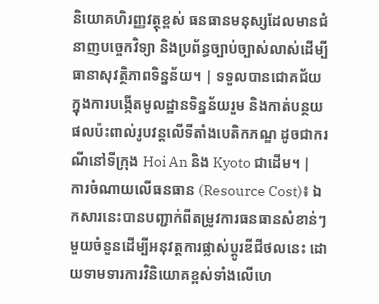និយោគហិរញ្ញវត្ថុខ្ពស់ ធនធានមនុស្សដែលមានជំនាញបច្ចេកវិទ្យា និងប្រព័ន្ធច្បាប់ច្បាស់លាស់ដើម្បីធានាសុវត្ថិភាពទិន្នន័យ។ | ទទួលបានជោគជ័យក្នុងការបង្កើតមូលដ្ឋានទិន្នន័យរួម និងកាត់បន្ថយផលប៉ះពាល់រូបវន្តលើទីតាំងបេតិកភណ្ឌ ដូចជាករណីនៅទីក្រុង Hoi An និង Kyoto ជាដើម។ |
ការចំណាយលើធនធាន (Resource Cost)៖ ឯកសារនេះបានបញ្ជាក់ពីតម្រូវការធនធានសំខាន់ៗមួយចំនួនដើម្បីអនុវត្តការផ្លាស់ប្តូរឌីជីថលនេះ ដោយទាមទារការវិនិយោគខ្ពស់ទាំងលើហេ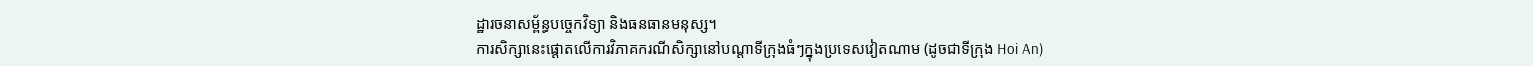ដ្ឋារចនាសម្ព័ន្ធបច្ចេកវិទ្យា និងធនធានមនុស្ស។
ការសិក្សានេះផ្ដោតលើការវិភាគករណីសិក្សានៅបណ្តាទីក្រុងធំៗក្នុងប្រទេសវៀតណាម (ដូចជាទីក្រុង Hoi An)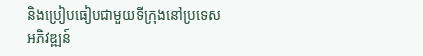និងប្រៀបធៀបជាមួយទីក្រុងនៅប្រទេសអភិវឌ្ឍន៍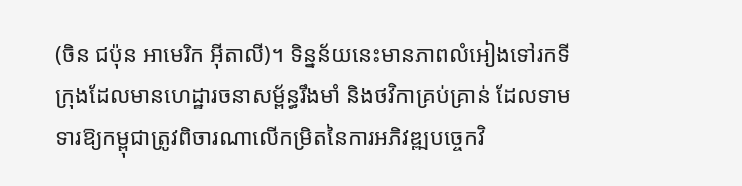(ចិន ជប៉ុន អាមេរិក អ៊ីតាលី)។ ទិន្នន័យនេះមានភាពលំអៀងទៅរកទីក្រុងដែលមានហេដ្ឋារចនាសម្ព័ន្ធរឹងមាំ និងថវិកាគ្រប់គ្រាន់ ដែលទាមទារឱ្យកម្ពុជាត្រូវពិចារណាលើកម្រិតនៃការអភិវឌ្ឍបច្ចេកវិ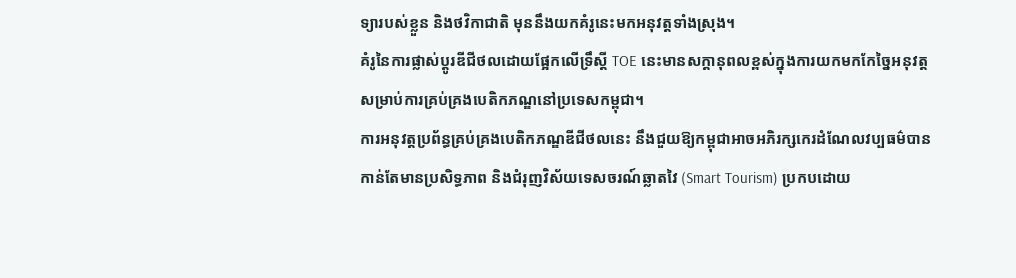ទ្យារបស់ខ្លួន និងថវិកាជាតិ មុននឹងយកគំរូនេះមកអនុវត្តទាំងស្រុង។
គំរូនៃការផ្លាស់ប្តូរឌីជីថលដោយផ្អែកលើទ្រឹស្តី TOE នេះមានសក្តានុពលខ្ពស់ក្នុងការយកមកកែច្នៃអនុវត្តសម្រាប់ការគ្រប់គ្រងបេតិកភណ្ឌនៅប្រទេសកម្ពុជា។
ការអនុវត្តប្រព័ន្ធគ្រប់គ្រងបេតិកភណ្ឌឌីជីថលនេះ នឹងជួយឱ្យកម្ពុជាអាចអភិរក្សកេរដំណែលវប្បធម៌បានកាន់តែមានប្រសិទ្ធភាព និងជំរុញវិស័យទេសចរណ៍ឆ្លាតវៃ (Smart Tourism) ប្រកបដោយ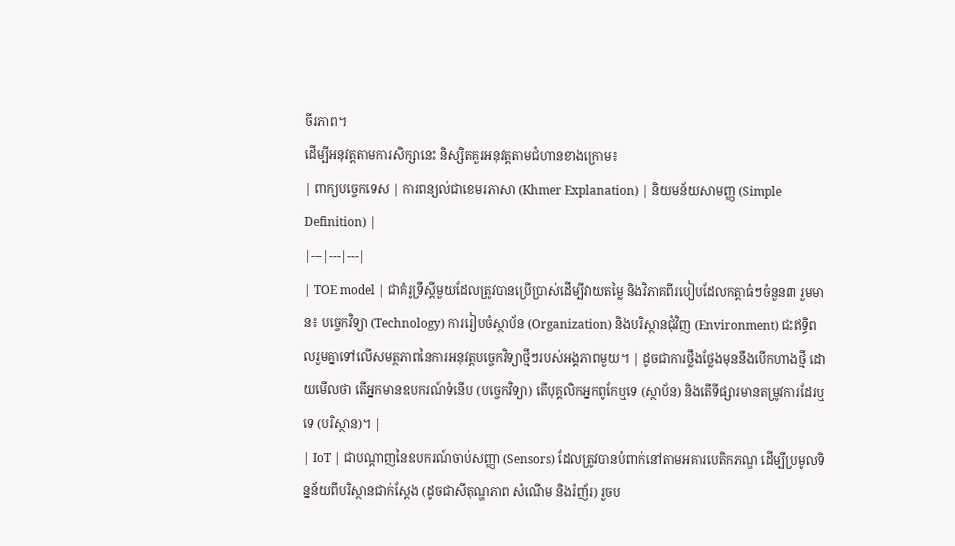ចីរភាព។
ដើម្បីអនុវត្តតាមការសិក្សានេះ និស្សិតគួរអនុវត្តតាមជំហានខាងក្រោម៖
| ពាក្យបច្ចេកទេស | ការពន្យល់ជាខេមរភាសា (Khmer Explanation) | និយមន័យសាមញ្ញ (Simple Definition) |
|---|---|---|
| TOE model | ជាគំរូទ្រឹស្តីមួយដែលត្រូវបានប្រើប្រាស់ដើម្បីវាយតម្លៃ និងវិភាគពីរបៀបដែលកត្តាធំៗចំនួន៣ រួមមាន៖ បច្ចេកវិទ្យា (Technology) ការរៀបចំស្ថាប័ន (Organization) និងបរិស្ថានជុំវិញ (Environment) ជះឥទ្ធិពលរួមគ្នាទៅលើសមត្ថភាពនៃការអនុវត្តបច្ចេកវិទ្យាថ្មីៗរបស់អង្គភាពមួយ។ | ដូចជាការថ្លឹងថ្លែងមុននឹងបើកហាងថ្មី ដោយមើលថា តើអ្នកមានឧបករណ៍ទំនើប (បច្ចេកវិទ្យា) តើបុគ្គលិកអ្នកពូកែឬទេ (ស្ថាប័ន) និងតើទីផ្សារមានតម្រូវការដែរឬទេ (បរិស្ថាន)។ |
| IoT | ជាបណ្តាញនៃឧបករណ៍ចាប់សញ្ញា (Sensors) ដែលត្រូវបានបំពាក់នៅតាមអគារបេតិកភណ្ឌ ដើម្បីប្រមូលទិន្នន័យពីបរិស្ថានជាក់ស្តែង (ដូចជាសីតុណ្ហភាព សំណើម និងរំញ័រ) រួចប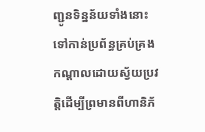ញ្ជូនទិន្នន័យទាំងនោះទៅកាន់ប្រព័ន្ធគ្រប់គ្រងកណ្តាលដោយស្វ័យប្រវត្តិដើម្បីព្រមានពីហានិភ័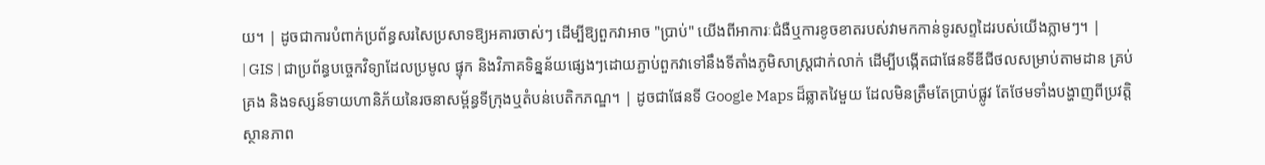យ។ | ដូចជាការបំពាក់ប្រព័ន្ធសរសៃប្រសាទឱ្យអគារចាស់ៗ ដើម្បីឱ្យពួកវាអាច "ប្រាប់" យើងពីអាការៈជំងឺឬការខូចខាតរបស់វាមកកាន់ទូរសព្ទដៃរបស់យើងភ្លាមៗ។ |
| GIS | ជាប្រព័ន្ធបច្ចេកវិទ្យាដែលប្រមូល ផ្ទុក និងវិភាគទិន្នន័យផ្សេងៗដោយភ្ជាប់ពួកវាទៅនឹងទីតាំងភូមិសាស្ត្រជាក់លាក់ ដើម្បីបង្កើតជាផែនទីឌីជីថលសម្រាប់តាមដាន គ្រប់គ្រង និងទស្សន៍ទាយហានិភ័យនៃរចនាសម្ព័ន្ធទីក្រុងឬតំបន់បេតិកភណ្ឌ។ | ដូចជាផែនទី Google Maps ដ៏ឆ្លាតវៃមួយ ដែលមិនត្រឹមតែប្រាប់ផ្លូវ តែថែមទាំងបង្ហាញពីប្រវត្តិ ស្ថានភាព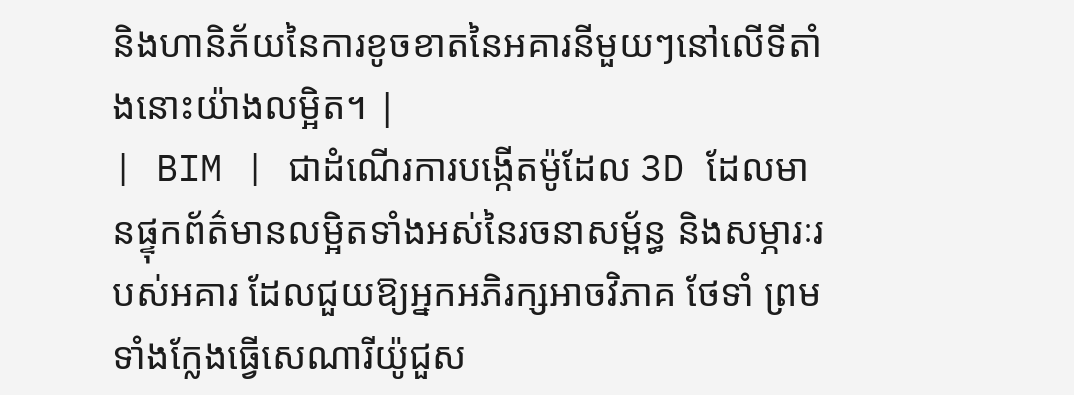និងហានិភ័យនៃការខូចខាតនៃអគារនីមួយៗនៅលើទីតាំងនោះយ៉ាងលម្អិត។ |
| BIM | ជាដំណើរការបង្កើតម៉ូដែល 3D ដែលមានផ្ទុកព័ត៌មានលម្អិតទាំងអស់នៃរចនាសម្ព័ន្ធ និងសម្ភារៈរបស់អគារ ដែលជួយឱ្យអ្នកអភិរក្សអាចវិភាគ ថែទាំ ព្រមទាំងក្លែងធ្វើសេណារីយ៉ូជួស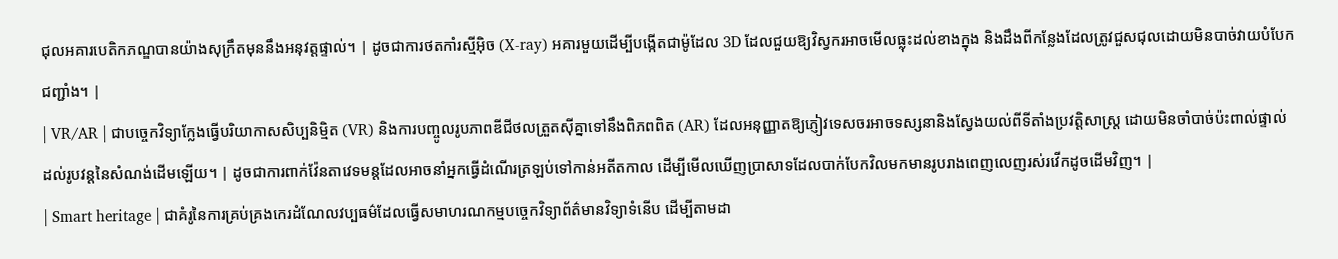ជុលអគារបេតិកភណ្ឌបានយ៉ាងសុក្រឹតមុននឹងអនុវត្តផ្ទាល់។ | ដូចជាការថតកាំរស្មីអ៊ិច (X-ray) អគារមួយដើម្បីបង្កើតជាម៉ូដែល 3D ដែលជួយឱ្យវិស្វករអាចមើលធ្លុះដល់ខាងក្នុង និងដឹងពីកន្លែងដែលត្រូវជួសជុលដោយមិនបាច់វាយបំបែកជញ្ជាំង។ |
| VR/AR | ជាបច្ចេកវិទ្យាក្លែងធ្វើបរិយាកាសសិប្បនិម្មិត (VR) និងការបញ្ចូលរូបភាពឌីជីថលត្រួតស៊ីគ្នាទៅនឹងពិភពពិត (AR) ដែលអនុញ្ញាតឱ្យភ្ញៀវទេសចរអាចទស្សនានិងស្វែងយល់ពីទីតាំងប្រវត្តិសាស្ត្រ ដោយមិនចាំបាច់ប៉ះពាល់ផ្ទាល់ដល់រូបវន្តនៃសំណង់ដើមឡើយ។ | ដូចជាការពាក់វ៉ែនតាវេទមន្តដែលអាចនាំអ្នកធ្វើដំណើរត្រឡប់ទៅកាន់អតីតកាល ដើម្បីមើលឃើញប្រាសាទដែលបាក់បែកវិលមកមានរូបរាងពេញលេញរស់រវើកដូចដើមវិញ។ |
| Smart heritage | ជាគំរូនៃការគ្រប់គ្រងកេរដំណែលវប្បធម៌ដែលធ្វើសមាហរណកម្មបច្ចេកវិទ្យាព័ត៌មានវិទ្យាទំនើប ដើម្បីតាមដា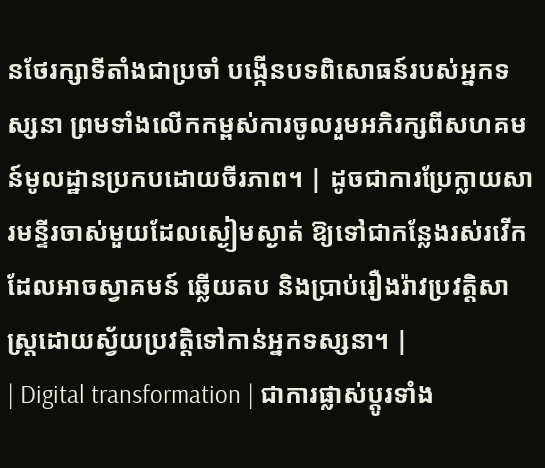នថែរក្សាទីតាំងជាប្រចាំ បង្កើនបទពិសោធន៍របស់អ្នកទស្សនា ព្រមទាំងលើកកម្ពស់ការចូលរួមអភិរក្សពីសហគមន៍មូលដ្ឋានប្រកបដោយចីរភាព។ | ដូចជាការប្រែក្លាយសារមន្ទីរចាស់មួយដែលស្ងៀមស្ងាត់ ឱ្យទៅជាកន្លែងរស់រវើកដែលអាចស្វាគមន៍ ឆ្លើយតប និងប្រាប់រឿងរ៉ាវប្រវត្តិសាស្ត្រដោយស្វ័យប្រវត្តិទៅកាន់អ្នកទស្សនា។ |
| Digital transformation | ជាការផ្លាស់ប្តូរទាំង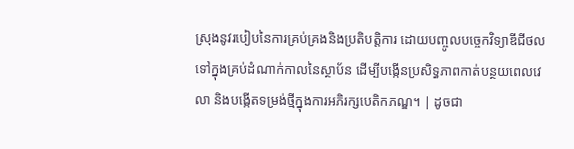ស្រុងនូវរបៀបនៃការគ្រប់គ្រងនិងប្រតិបត្តិការ ដោយបញ្ចូលបច្ចេកវិទ្យាឌីជីថលទៅក្នុងគ្រប់ដំណាក់កាលនៃស្ថាប័ន ដើម្បីបង្កើនប្រសិទ្ធភាពកាត់បន្ថយពេលវេលា និងបង្កើតទម្រង់ថ្មីក្នុងការអភិរក្សបេតិកភណ្ឌ។ | ដូចជា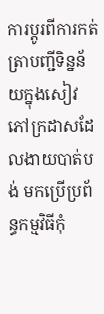ការប្តូរពីការកត់ត្រាបញ្ជីទិន្នន័យក្នុងសៀវភៅក្រដាសដែលងាយបាត់បង់ មកប្រើប្រព័ន្ធកម្មវិធីកុំ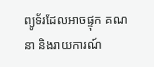ព្យូទ័រដែលអាចផ្ទុក គណនា និងរាយការណ៍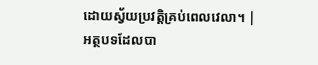ដោយស្វ័យប្រវត្តិគ្រប់ពេលវេលា។ |
អត្ថបទដែលបា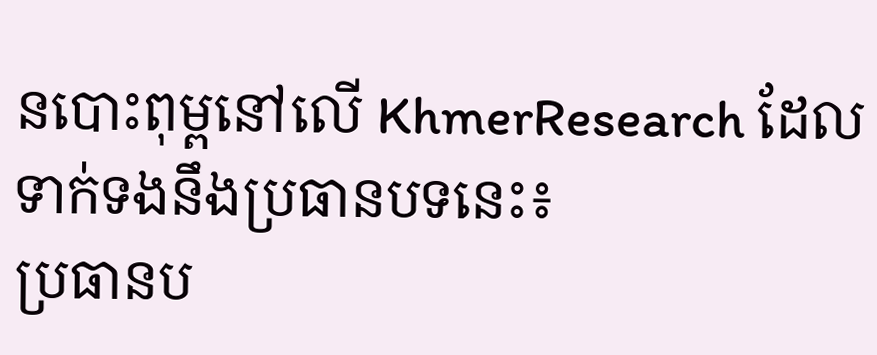នបោះពុម្ពនៅលើ KhmerResearch ដែលទាក់ទងនឹងប្រធានបទនេះ៖
ប្រធានប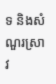ទ និងសំណួរស្រាវ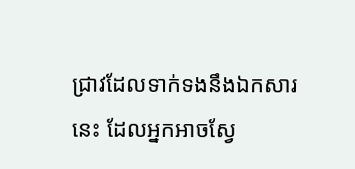ជ្រាវដែលទាក់ទងនឹងឯកសារនេះ ដែលអ្នកអាចស្វែ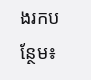ងរកបន្ថែម៖